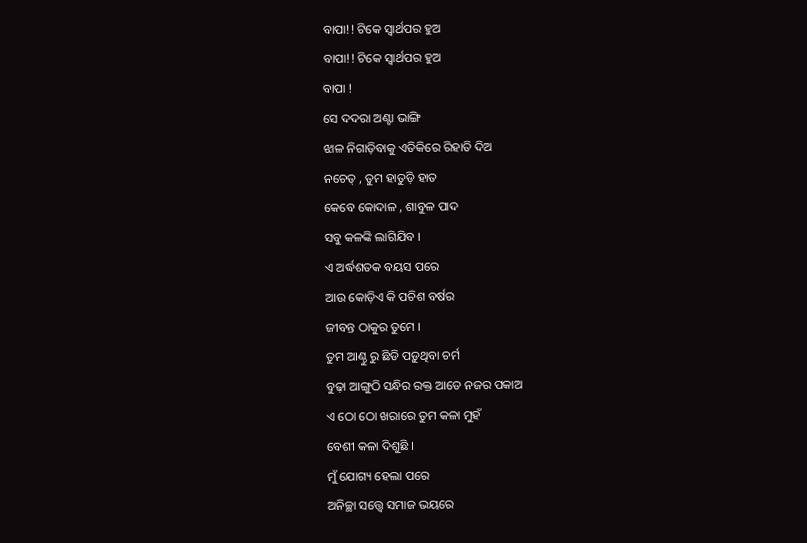ବାପା!! ଟିକେ ସ୍ୱାର୍ଥପର ହୁଅ
ବାପା!! ଟିକେ ସ୍ୱାର୍ଥପର ହୁଅ
ବାପା !
ସେ ଦଦରା ଅଣ୍ଟା ଭାଙ୍ଗି
ଝାଳ ନିଗାଡ଼ିବାକୁ ଏତିକିରେ ରିହାତି ଦିଅ
ନଚେତ୍ , ତୁମ ହାତୁଡ଼ି ହାତ
କେବେ କୋଦାଳ , ଶାବୁଳ ପାଦ
ସବୁ କଳଙ୍କି ଲାଗିଯିବ ।
ଏ ଅର୍ଦ୍ଧଶତକ ବୟସ ପରେ
ଆଉ କୋଡ଼ିଏ କି ପଚିଶ ବର୍ଷର
ଜୀବନ୍ତ ଠାକୁର ତୁମେ ।
ତୁମ ଆଣ୍ଠୁ ରୁ ଛିଡି ପଡ଼ୁଥିବା ଚର୍ମ
ବୁଢ଼ା ଆଙ୍ଗୁଠି ସନ୍ଧିର ରକ୍ତ ଆଡେ ନଜର ପକାଅ
ଏ ଠୋ ଠୋ ଖରାରେ ତୁମ କଳା ମୁହଁ
ବେଶୀ କଳା ଦିଶୁଛି ।
ମୁଁ ଯୋଗ୍ୟ ହେଲା ପରେ
ଅନିଚ୍ଛା ସତ୍ତ୍ବେ ସମାଜ ଭୟରେ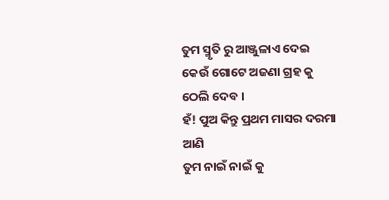ତୁମ ସ୍ମୃତି ରୁ ଆଞ୍ଜୁଳାଏ ଦେଇ
କେଉଁ ଗୋଟେ ଅଜଣା ଗ୍ରହ କୁ ଠେଲି ଦେବ ।
ହଁ! ପୁଅ କିନ୍ତୁ ପ୍ରଥମ ମାସର ଦରମା ଆଣି
ତୁମ ନାଇଁ ନାଇଁ କୁ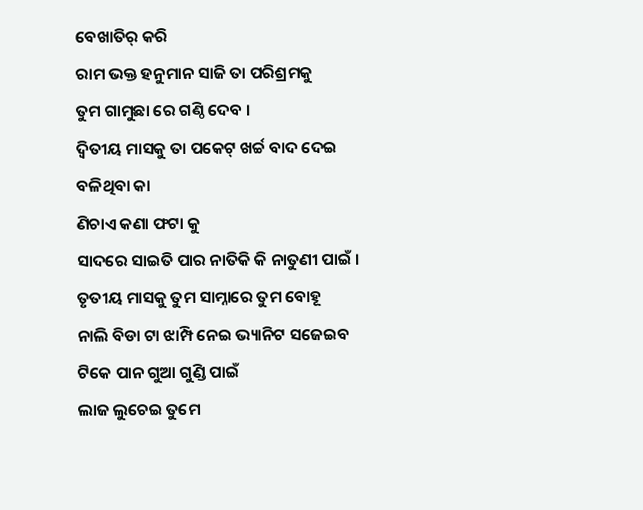ବେଖାତିର୍ କରି
ରାମ ଭକ୍ତ ହନୁମାନ ସାଜି ତା ପରିଶ୍ରମକୁ
ତୁମ ଗାମୁଛା ରେ ଗଣ୍ଠି ଦେବ ।
ଦ୍ଵିତୀୟ ମାସକୁ ତା ପକେଟ୍ ଖର୍ଚ୍ଚ ବାଦ ଦେଇ
ବଳିଥିବା କା
ଣିଚାଏ କଣା ଫଟା କୁ
ସାଦରେ ସାଇତି ପାର ନାତିକି କି ନାତୁଣୀ ପାଇଁ ।
ତୃତୀୟ ମାସକୁ ତୁମ ସାମ୍ନାରେ ତୁମ ବୋହୂ
ନାଲି ବିଡା ଟା ଝାମ୍ପି ନେଇ ଭ୍ୟାନିଟ ସଜେଇବ
ଟିକେ ପାନ ଗୁଆ ଗୁଣ୍ଡି ପାଇଁ
ଲାଜ ଲୁଚେଇ ତୁମେ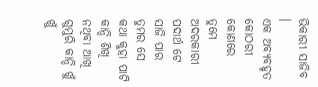ଭିକାରୀ ସାଜିବ ।
ଏକ ଅବ୍ୟବହୃତ କୋଠରୀ କୋଣରେ
ତୁମେ ଅଦରକାରୀ ପଦାର୍ଥ ଟେ ସାଜି ପାର
ତୁମର ସେ କଥା କୁହା ପାଟି
କାନ୍ଦି ଶିଖି ନଥିବା ଆଖି
ଗୁମୁରି କାନ୍ଦି ଖୁଁ ଖୁଁ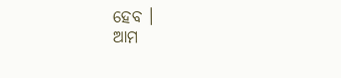ହେବ ।
ଆମ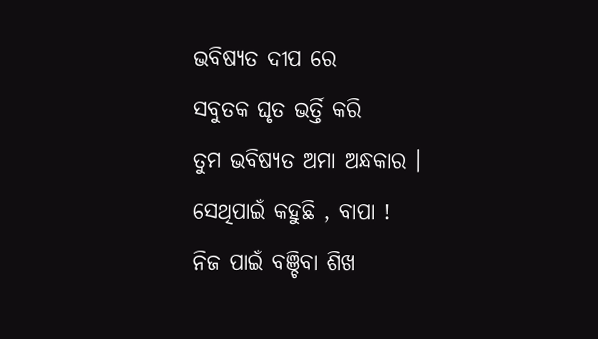ଭବିଷ୍ୟତ ଦୀପ ରେ
ସବୁତକ ଘୃତ ଭର୍ତ୍ତି କରି
ତୁମ ଭବିଷ୍ୟତ ଅମା ଅନ୍ଧକାର ।
ସେଥିପାଇଁ କହୁଛି , ବାପା !
ନିଜ ପାଇଁ ବଞ୍ଚିବା ଶିଖ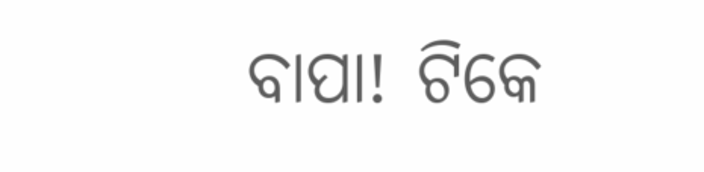ବାପା! ଟିକେ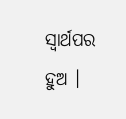ସ୍ୱାର୍ଥପର ହୁଅ ।